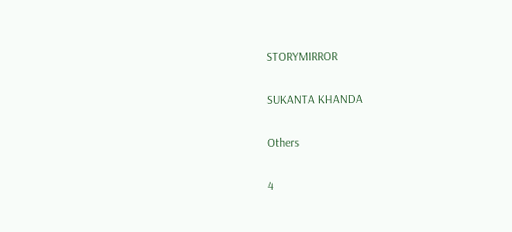STORYMIRROR

SUKANTA KHANDA

Others

4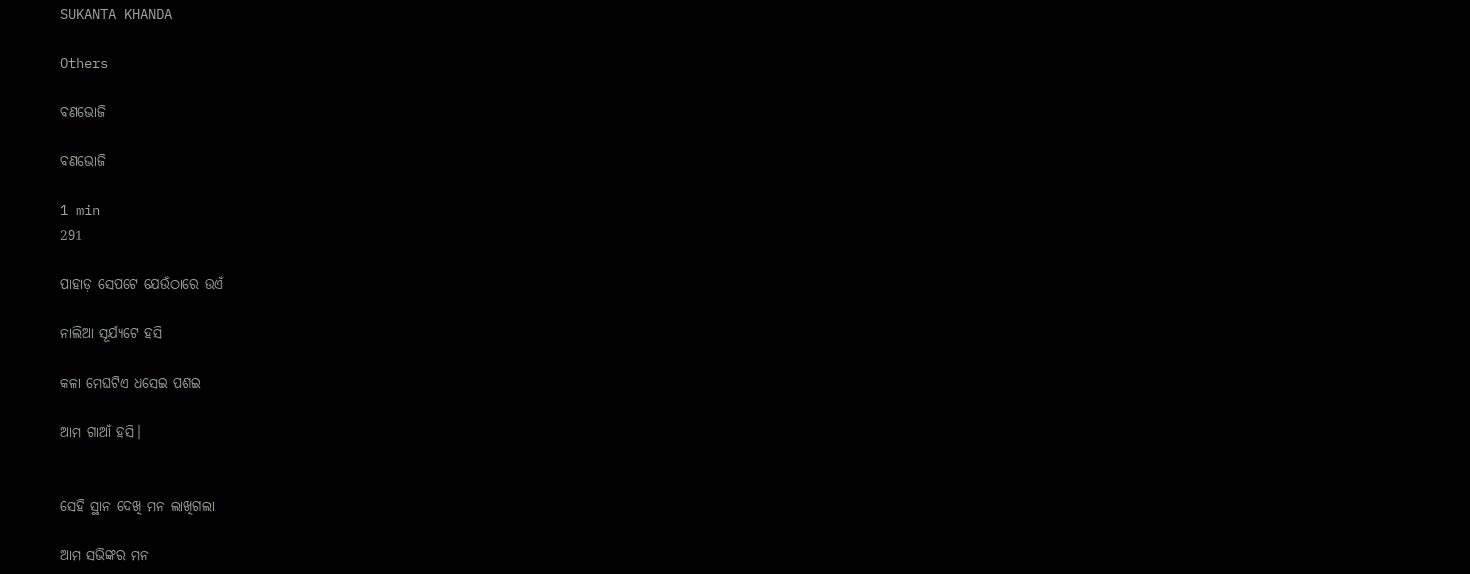SUKANTA KHANDA

Others

ବଣଭୋଜି

ବଣଭୋଜି

1 min
291

ପାହାଡ଼ ସେପଟେ ଯେଉଁଠାରେ ଉଏଁ

ନାଲିଆ ସୂର୍ଯ୍ଯଟେ ହସି

କଳା ମେଘଟିଏ ଧସେଇ ପଶଇ

ଆମ ଗାଆଁ ହସି।


ସେହି ସ୍ଥାନ ଦେଖି ମନ ଲାଖିଗଲା

ଆମ ସଭିଙ୍କର ମନ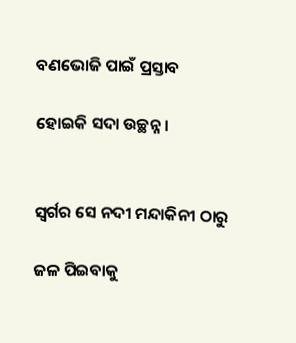ବଣଭୋଜି ପାଇଁ ପ୍ରସ୍ତାବ

ହୋଇକି ସଦା ଉଚ୍ଛନ୍ନ।


ସ୍ବର୍ଗର ସେ ନଦୀ ମନ୍ଦାକିନୀ ଠାରୁ

ଜଳ ପିଇବାକୁ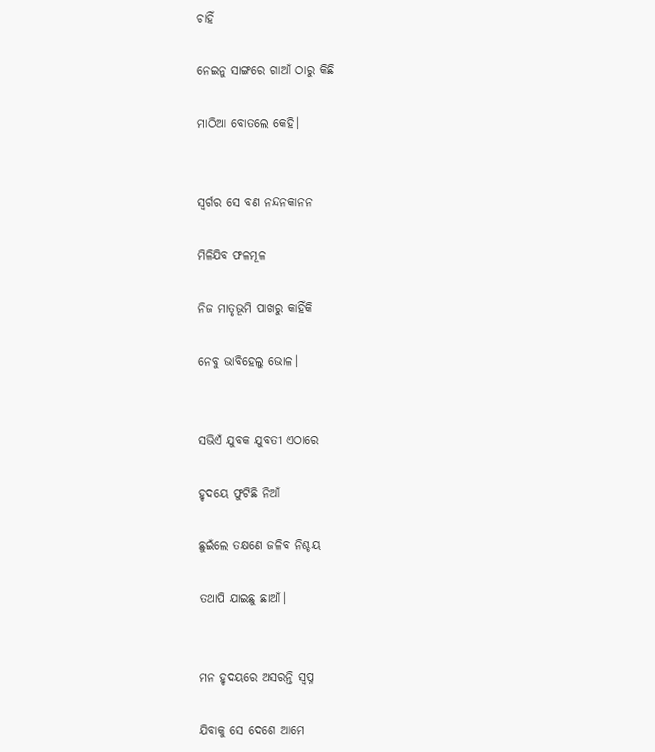ଚାହିଁ

ନେଇନୁ ସାଙ୍ଗରେ ଗାଆଁ ଠାରୁ କିଛି

ମାଠିଆ ବୋତଲେ କେହି।


ସ୍ବର୍ଗର ସେ ବଣ ନନ୍ଦନକାନନ

ମିଳିଯିବ ଫଳମୂଳ

ନିଜ ମାତୃଭୂମି ପାଖରୁ କାହିଁକି

ନେବୁ ଭାବିହେଲୁ ଭୋଳ।


ସଭିଏଁ ଯୁବକ ଯୁବତୀ ଏଠାରେ

ହୃଦୟେ ଫୁଟିଛି ନିଆଁ

ଛୁଇଁଲେ ତକ୍ଷଣେ ଜଳିବ ନିଶ୍ଚୟ

ତଥାପି ଯାଇଛୁ ଛାଆଁ।


ମନ ହୃଦୟରେ ଅସରନ୍ତି ସ୍ବପ୍ନ

ଯିବାକୁ ସେ ଦେଶେ ଆମେ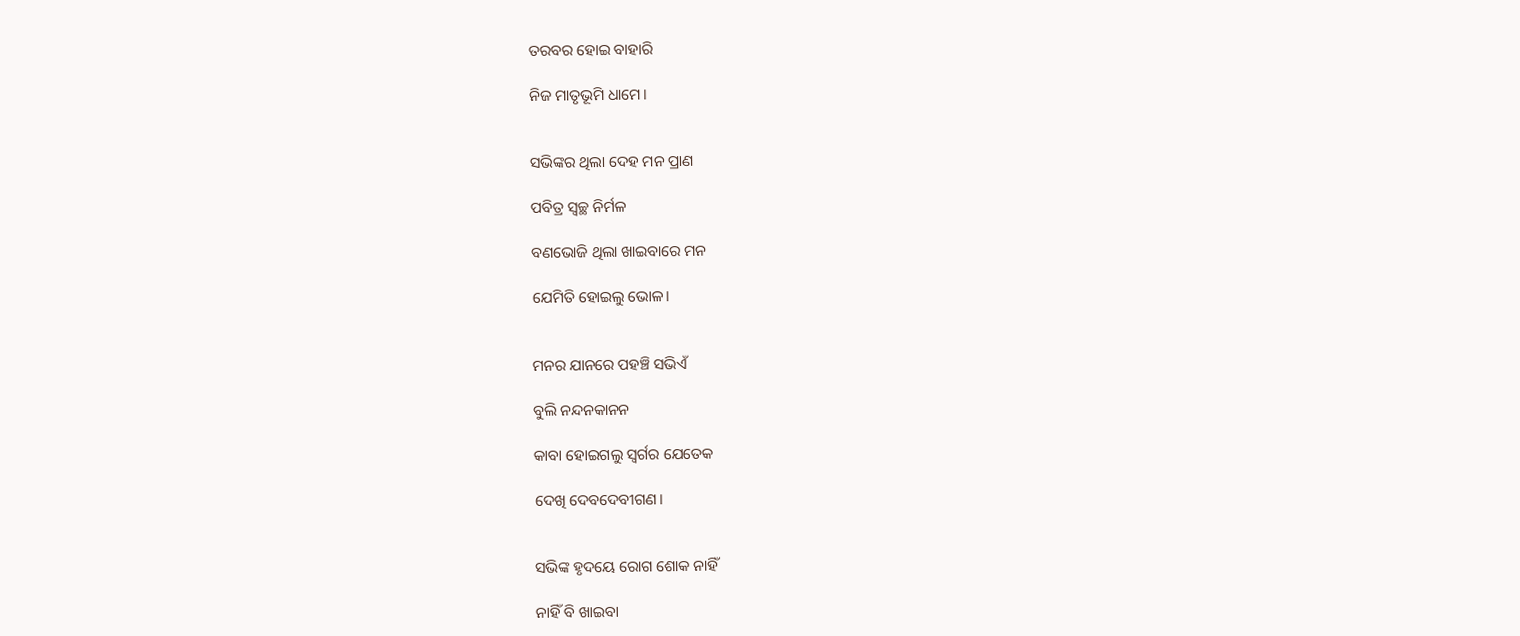ତରବର ହୋଇ ବାହାରି

ନିଜ ମାତୃଭୂମି ଧାମେ।


ସଭିଙ୍କର ଥିଲା ଦେହ ମନ ପ୍ରାଣ

ପବିତ୍ର ସ୍ବଚ୍ଛ ନିର୍ମଳ

ବଣଭୋଜି ଥିଲା ଖାଇବାରେ ମନ

ଯେମିତି ହୋଇଲୁ ଭୋଳ।


ମନର ଯାନରେ ପହଞ୍ଚି ସଭିଏଁ

ବୁଲି ନନ୍ଦନକାନନ

କାବା ହୋଇଗଲୁ ସ୍ବର୍ଗର ଯେତେକ

ଦେଖି ଦେବଦେବୀଗଣ।


ସଭିଙ୍କ ହୃଦୟେ ରୋଗ ଶୋକ ନାହିଁ

ନାହିଁ ବି ଖାଇବା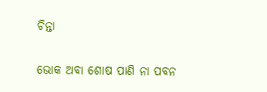ଚିନ୍ତା

ଭୋକ ଅବା ଶୋଷ ପାଣି ନା ପବନ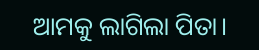ଆମକୁ ଲାଗିଲା ପିତା।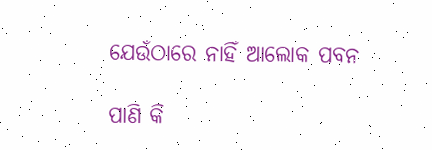ଯେଉଁଠାରେ ନାହିଁ ଆଲୋକ ପବନ

ପାଣି କି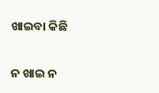ଖାଇବା କିଛି

ନ ଖାଇ ନ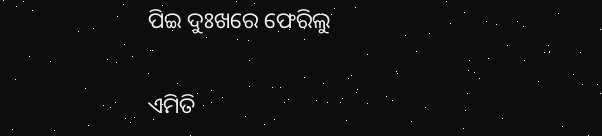ପିଇ ଦୁଃଖରେ ଫେରିଲୁ

ଏମିତି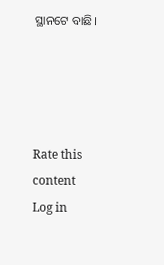ସ୍ଥାନଟେ ବାଛି।




Rate this content
Log in